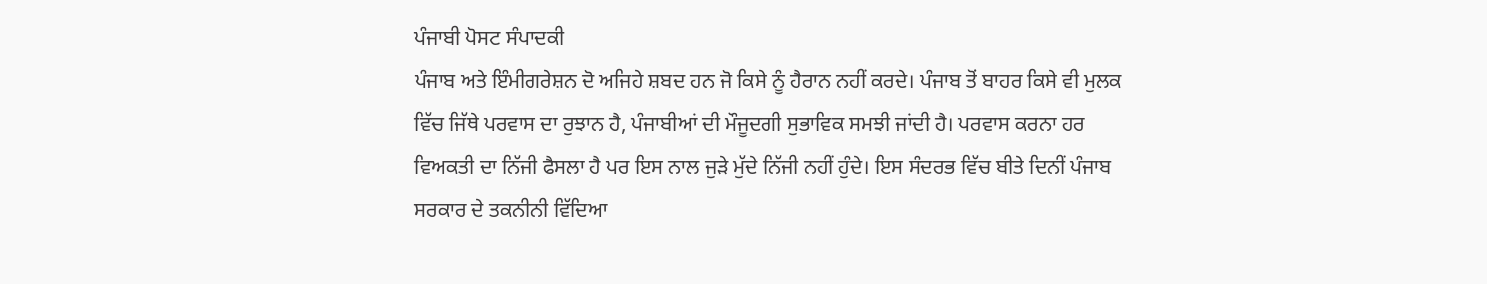ਪੰਜਾਬੀ ਪੋਸਟ ਸੰਪਾਦਕੀ
ਪੰਜਾਬ ਅਤੇ ਇੰਮੀਗਰੇਸ਼ਨ ਦੋ ਅਜਿਹੇ ਸ਼ਬਦ ਹਨ ਜੋ ਕਿਸੇ ਨੂੰ ਹੈਰਾਨ ਨਹੀਂ ਕਰਦੇ। ਪੰਜਾਬ ਤੋਂ ਬਾਹਰ ਕਿਸੇ ਵੀ ਮੁਲਕ ਵਿੱਚ ਜਿੱਥੇ ਪਰਵਾਸ ਦਾ ਰੁਝਾਨ ਹੈ, ਪੰਜਾਬੀਆਂ ਦੀ ਮੌਜੂਦਗੀ ਸੁਭਾਵਿਕ ਸਮਝੀ ਜਾਂਦੀ ਹੈ। ਪਰਵਾਸ ਕਰਨਾ ਹਰ ਵਿਅਕਤੀ ਦਾ ਨਿੱਜੀ ਫੈਸਲਾ ਹੈ ਪਰ ਇਸ ਨਾਲ ਜੁੜੇ ਮੁੱਦੇ ਨਿੱਜੀ ਨਹੀਂ ਹੁੰਦੇ। ਇਸ ਸੰਦਰਭ ਵਿੱਚ ਬੀਤੇ ਦਿਨੀਂ ਪੰਜਾਬ ਸਰਕਾਰ ਦੇ ਤਕਨੀਨੀ ਵਿੱਦਿਆ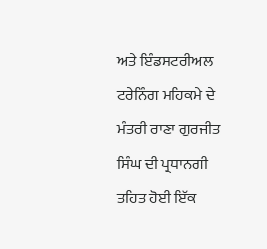ਅਤੇ ਇੰਡਸਟਰੀਅਲ ਟਰੇਨਿੰਗ ਮਹਿਕਮੇ ਦੇ ਮੰਤਰੀ ਰਾਣਾ ਗੁਰਜੀਤ ਸਿੰਘ ਦੀ ਪ੍ਰਧਾਨਗੀ ਤਹਿਤ ਹੋਈ ਇੱਕ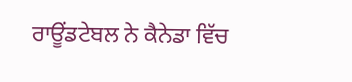ਰਾਊਂਡਟੇਬਲ ਨੇ ਕੈਨੇਡਾ ਵਿੱਚ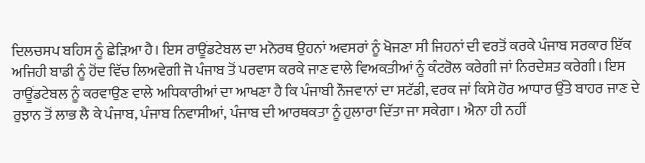ਦਿਲਚਸਪ ਬਹਿਸ ਨੂੰ ਛੇੜਿਆ ਹੈ। ਇਸ ਰਾਊਂਡਟੇਬਲ ਦਾ ਮਨੋਰਥ ਉਹਨਾਂ ਅਵਸਰਾਂ ਨੂੰ ਖੋਜਣਾ ਸੀ ਜਿਹਨਾਂ ਦੀ ਵਰਤੋਂ ਕਰਕੇ ਪੰਜਾਬ ਸਰਕਾਰ ਇੱਕ ਅਜਿਹੀ ਬਾਡੀ ਨੂੰ ਹੋਂਦ ਵਿੱਚ ਲਿਅਵੇਗੀ ਜੋ ਪੰਜਾਬ ਤੋਂ ਪਰਵਾਸ ਕਰਕੇ ਜਾਣ ਵਾਲੇ ਵਿਅਕਤੀਆਂ ਨੂੰ ਕੰਟਰੋਲ ਕਰੇਗੀ ਜਾਂ ਨਿਰਦੇਸ਼ਤ ਕਰੇਗੀ। ਇਸ ਰਾਊਂਡਟੇਬਲ ਨੂੰ ਕਰਵਾਉਣ ਵਾਲੇ ਅਧਿਕਾਰੀਆਂ ਦਾ ਆਖਣਾ ਹੈ ਕਿ ਪੰਜਾਬੀ ਨੌਜਵਾਨਾਂ ਦਾ ਸਟੱਡੀ, ਵਰਕ ਜਾਂ ਕਿਸੇ ਹੋਰ ਆਧਾਰ ਉੱਤੇ ਬਾਹਰ ਜਾਣ ਦੇ ਰੁਝਾਨ ਤੋਂ ਲਾਭ ਲੈ ਕੇ ਪੰਜਾਬ, ਪੰਜਾਬ ਨਿਵਾਸੀਆਂ, ਪੰਜਾਬ ਦੀ ਆਰਥਕਤਾ ਨੂੰ ਹੁਲਾਰਾ ਦਿੱਤਾ ਜਾ ਸਕੇਗਾ। ਐਨਾ ਹੀ ਨਹੀਂ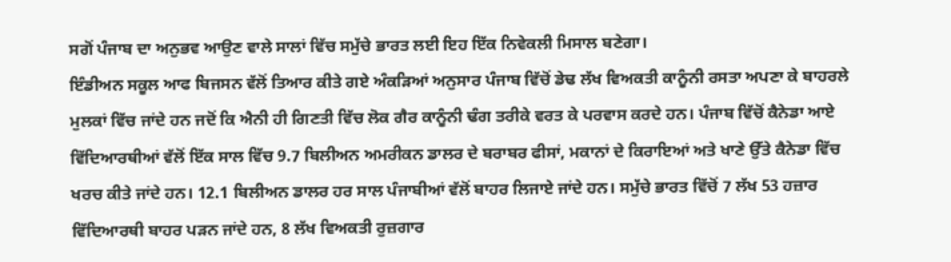ਸਗੋਂ ਪੰਜਾਬ ਦਾ ਅਨੁਭਵ ਆਉਣ ਵਾਲੇ ਸਾਲਾਂ ਵਿੱਚ ਸਮੁੱਚੇ ਭਾਰਤ ਲਈ ਇਹ ਇੱਕ ਨਿਵੇਕਲੀ ਮਿਸਾਲ ਬਣੇਗਾ।
ਇੰਡੀਅਨ ਸਕੂਲ ਆਫ ਬਿਜਸਨ ਵੱਲੋਂ ਤਿਆਰ ਕੀਤੇ ਗਏ ਅੰਕੜਿਆਂ ਅਨੁਸਾਰ ਪੰਜਾਬ ਵਿੱਚੋਂ ਡੇਢ ਲੱਖ ਵਿਅਕਤੀ ਕਾਨੂੰਨੀ ਰਸਤਾ ਅਪਣਾ ਕੇ ਬਾਹਰਲੇ ਮੁਲਕਾਂ ਵਿੱਚ ਜਾਂਦੇ ਹਨ ਜਦੋਂ ਕਿ ਐਨੀ ਹੀ ਗਿਣਤੀ ਵਿੱਚ ਲੋਕ ਗੈਰ ਕਾਨੂੰਨੀ ਢੰਗ ਤਰੀਕੇ ਵਰਤ ਕੇ ਪਰਵਾਸ ਕਰਦੇ ਹਨ। ਪੰਜਾਬ ਵਿੱਚੋਂ ਕੈਨੇਡਾ ਆਏ ਵਿੱਦਿਆਰਥੀਆਂ ਵੱਲੋਂ ਇੱਕ ਸਾਲ ਵਿੱਚ 9.7 ਬਿਲੀਅਨ ਅਮਰੀਕਨ ਡਾਲਰ ਦੇ ਬਰਾਬਰ ਫੀਸਾਂ, ਮਕਾਨਾਂ ਦੇ ਕਿਰਾਇਆਂ ਅਤੇ ਖਾਣੇ ਉੱਤੇ ਕੈਨੇਡਾ ਵਿੱਚ ਖਰਚ ਕੀਤੇ ਜਾਂਦੇ ਹਨ। 12.1 ਬਿਲੀਅਨ ਡਾਲਰ ਹਰ ਸਾਲ ਪੰਜਾਬੀਆਂ ਵੱਲੋਂ ਬਾਹਰ ਲਿਜਾਏ ਜਾਂਦੇ ਹਨ। ਸਮੁੱਚੇ ਭਾਰਤ ਵਿੱਚੋਂ 7 ਲੱਖ 53 ਹਜ਼ਾਰ ਵਿੱਦਿਆਰਥੀ ਬਾਹਰ ਪੜਨ ਜਾਂਦੇ ਹਨ, 8 ਲੱਖ ਵਿਅਕਤੀ ਰੁਜ਼ਗਾਰ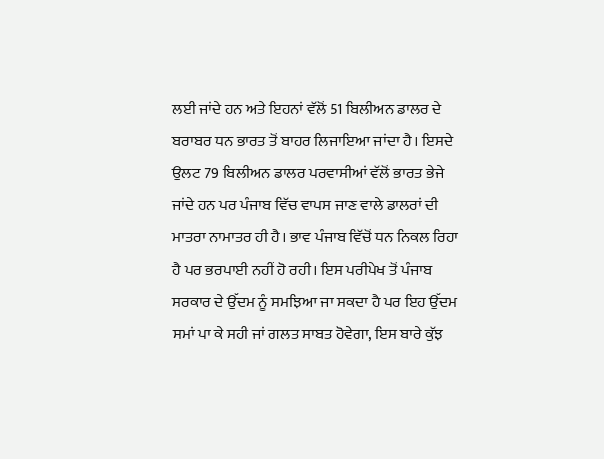ਲਈ ਜਾਂਦੇ ਹਨ ਅਤੇ ਇਹਨਾਂ ਵੱਲੋਂ 51 ਬਿਲੀਅਨ ਡਾਲਰ ਦੇ ਬਰਾਬਰ ਧਨ ਭਾਰਤ ਤੋਂ ਬਾਹਰ ਲਿਜਾਇਆ ਜਾਂਦਾ ਹੈ। ਇਸਦੇ ਉਲਟ 79 ਬਿਲੀਅਨ ਡਾਲਰ ਪਰਵਾਸੀਆਂ ਵੱਲੋਂ ਭਾਰਤ ਭੇਜੇ ਜਾਂਦੇ ਹਨ ਪਰ ਪੰਜਾਬ ਵਿੱਚ ਵਾਪਸ ਜਾਣ ਵਾਲੇ ਡਾਲਰਾਂ ਦੀ ਮਾਤਰਾ ਨਾਮਾਤਰ ਹੀ ਹੈ। ਭਾਵ ਪੰਜਾਬ ਵਿੱਚੋਂ ਧਨ ਨਿਕਲ ਰਿਹਾ ਹੈ ਪਰ ਭਰਪਾਈ ਨਹੀਂ ਹੋ ਰਹੀ। ਇਸ ਪਰੀਪੇਖ ਤੋਂ ਪੰਜਾਬ ਸਰਕਾਰ ਦੇ ਉੱਦਮ ਨੂੰ ਸਮਝਿਆ ਜਾ ਸਕਦਾ ਹੈ ਪਰ ਇਹ ਉੱਦਮ ਸਮਾਂ ਪਾ ਕੇ ਸਹੀ ਜਾਂ ਗਲਤ ਸਾਬਤ ਹੋਵੇਗਾ, ਇਸ ਬਾਰੇ ਕੁੱਝ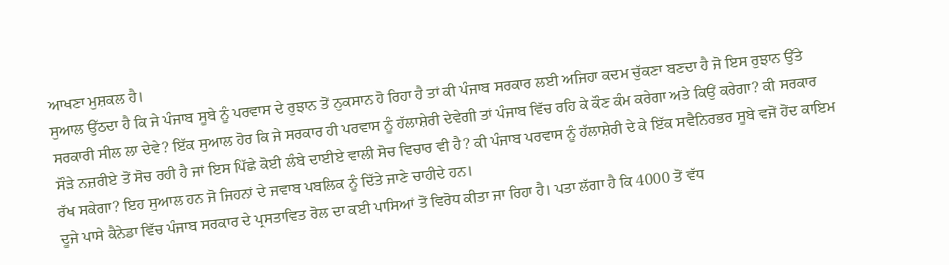ਆਖਣਾ ਮੁਸ਼ਕਲ ਹੈ।
ਸੁਆਲ ਉੱਠਦਾ ਹੈ ਕਿ ਜੇ ਪੰਜਾਬ ਸੂਬੇ ਨੂੰ ਪਰਵਾਸ ਦੇ ਰੁਝਾਨ ਤੋਂ ਨੁਕਸਾਨ ਹੋ ਰਿਹਾ ਹੈ ਤਾਂ ਕੀ ਪੰਜਾਬ ਸਰਕਾਰ ਲਈ ਅਜਿਹਾ ਕਦਮ ਚੁੱਕਣਾ ਬਣਦਾ ਹੈ ਜੋ ਇਸ ਰੁਝਾਨ ਉੱਤੇ ਸਰਕਾਰੀ ਸੀਲ ਲਾ ਦੇਵੇ? ਇੱਕ ਸੁਆਲ ਹੋਰ ਕਿ ਜੇ ਸਰਕਾਰ ਹੀ ਪਰਵਾਸ ਨੂੰ ਹੱਲਾਸ਼ੇਰੀ ਦੇਵੇਗੀ ਤਾਂ ਪੰਜਾਬ ਵਿੱਚ ਰਹਿ ਕੇ ਕੌਣ ਕੰਮ ਕਰੇਗਾ ਅਤੇ ਕਿਉਂ ਕਰੇਗਾ? ਕੀ ਸਰਕਾਰ ਸੌੜੇ ਨਜ਼ਰੀਏ ਤੋਂ ਸੋਚ ਰਹੀ ਹੈ ਜਾਂ ਇਸ ਪਿੱਛੇ ਕੋਈ ਲੰਬੇ ਦਾਈਏ ਵਾਲੀ ਸੋਚ ਵਿਚਾਰ ਵੀ ਹੈ? ਕੀ ਪੰਜਾਬ ਪਰਵਾਸ ਨੂੰ ਹੱਲਾਸ਼ੇਰੀ ਦੇ ਕੇ ਇੱਕ ਸਵੈਨਿਰਭਰ ਸੂਬੇ ਵਜੋਂ ਹੋਂਦ ਕਾਇਮ ਰੱਖ ਸਕੇਗਾ? ਇਹ ਸੁਆਲ ਹਨ ਜੋ ਜਿਹਨਾਂ ਦੇ ਜਵਾਬ ਪਬਲਿਕ ਨੂੰ ਦਿੱਤੇ ਜਾਣੇ ਚਾਹੀਦੇ ਹਨ।
ਦੂਜੇ ਪਾਸੇ ਕੈਨੇਡਾ ਵਿੱਚ ਪੰਜਾਬ ਸਰਕਾਰ ਦੇ ਪ੍ਰਸਤਾਵਿਤ ਰੋਲ ਦਾ ਕਈ ਪਾਸਿਆਂ ਤੋਂ ਵਿਰੋਧ ਕੀਤਾ ਜਾ ਰਿਹਾ ਹੈ। ਪਤਾ ਲੱਗਾ ਹੈ ਕਿ 4000 ਤੋਂ ਵੱਧ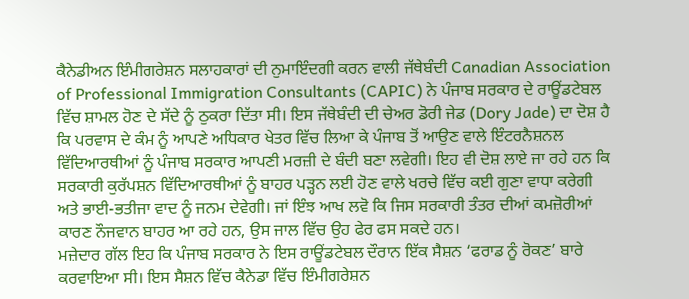ਕੈਨੇਡੀਅਨ ਇੰਮੀਗਰੇਸ਼ਨ ਸਲਾਹਕਾਰਾਂ ਦੀ ਨੁਮਾਇੰਦਗੀ ਕਰਨ ਵਾਲੀ ਜੱਥੇਬੰਦੀ Canadian Association of Professional Immigration Consultants (CAPIC) ਨੇ ਪੰਜਾਬ ਸਰਕਾਰ ਦੇ ਰਾਊਂਡਟੇਬਲ ਵਿੱਚ ਸ਼ਾਮਲ ਹੋਣ ਦੇ ਸੱਦੇ ਨੂੰ ਠੁਕਰਾ ਦਿੱਤਾ ਸੀ। ਇਸ ਜੱਥੇਬੰਦੀ ਦੀ ਚੇਅਰ ਡੋਰੀ ਜੇਡ (Dory Jade) ਦਾ ਦੋਸ਼ ਹੈ ਕਿ ਪਰਵਾਸ ਦੇ ਕੰਮ ਨੂੰ ਆਪਣੇ ਅਧਿਕਾਰ ਖੇਤਰ ਵਿੱਚ ਲਿਆ ਕੇ ਪੰਜਾਬ ਤੋਂ ਆਉਣ ਵਾਲੇ ਇੰਟਰਨੈਸ਼ਨਲ ਵਿੱਦਿਆਰਥੀਆਂ ਨੂੰ ਪੰਜਾਬ ਸਰਕਾਰ ਆਪਣੀ ਮਰਜ਼ੀ ਦੇ ਬੰਦੀ ਬਣਾ ਲਵੇਗੀ। ਇਹ ਵੀ ਦੋਸ਼ ਲਾਏ ਜਾ ਰਹੇ ਹਨ ਕਿ ਸਰਕਾਰੀ ਕੁਰੱਪਸ਼ਨ ਵਿੱਦਿਆਰਥੀਆਂ ਨੂੰ ਬਾਹਰ ਪੜ੍ਹਨ ਲਈ ਹੋਣ ਵਾਲੇ ਖਰਚੇ ਵਿੱਚ ਕਈ ਗੁਣਾ ਵਾਧਾ ਕਰੇਗੀ ਅਤੇ ਭਾਈ-ਭਤੀਜਾ ਵਾਦ ਨੂੰ ਜਨਮ ਦੇਵੇਗੀ। ਜਾਂ ਇੰਝ ਆਖ ਲਵੋ ਕਿ ਜਿਸ ਸਰਕਾਰੀ ਤੰਤਰ ਦੀਆਂ ਕਮਜ਼ੋਰੀਆਂ ਕਾਰਣ ਨੌਜਵਾਨ ਬਾਹਰ ਆ ਰਹੇ ਹਨ, ਉਸ ਜਾਲ ਵਿੱਚ ਉਹ ਫੇਰ ਫਸ ਸਕਦੇ ਹਨ।
ਮਜ਼ੇਦਾਰ ਗੱਲ ਇਹ ਕਿ ਪੰਜਾਬ ਸਰਕਾਰ ਨੇ ਇਸ ਰਾਊਂਡਟੇਬਲ ਦੌਰਾਨ ਇੱਕ ਸੈਸ਼ਨ ‘ਫਰਾਡ ਨੂੰ ਰੋਕਣ’ ਬਾਰੇ ਕਰਵਾਇਆ ਸੀ। ਇਸ ਸੈਸ਼ਨ ਵਿੱਚ ਕੈਨੇਡਾ ਵਿੱਚ ਇੰਮੀਗਰੇਸ਼ਨ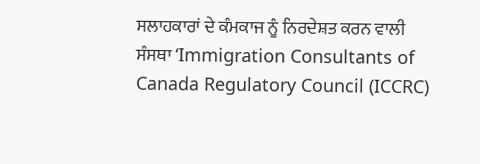ਸਲਾਹਕਾਰਾਂ ਦੇ ਕੰਮਕਾਜ ਨੂੰ ਨਿਰਦੇਸ਼ਤ ਕਰਨ ਵਾਲੀ ਸੰਸਥਾ ‘Immigration Consultants of Canada Regulatory Council (ICCRC)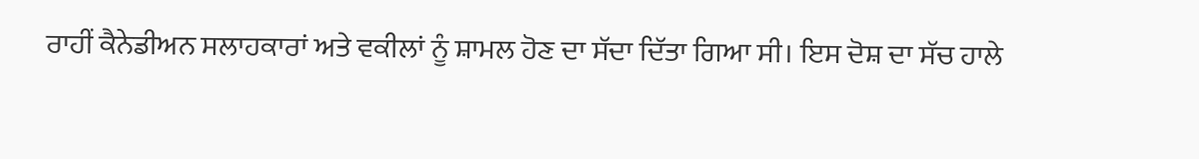ਰਾਹੀਂ ਕੈਨੇਡੀਅਨ ਸਲਾਹਕਾਰਾਂ ਅਤੇ ਵਕੀਲਾਂ ਨੂੰ ਸ਼ਾਮਲ ਹੋਣ ਦਾ ਸੱਦਾ ਦਿੱਤਾ ਗਿਆ ਸੀ। ਇਸ ਦੋਸ਼ ਦਾ ਸੱਚ ਹਾਲੇ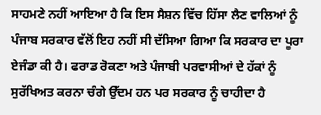ਸਾਹਮਣੇ ਨਹੀਂ ਆਇਆ ਹੈ ਕਿ ਇਸ ਸੈਸ਼ਨ ਵਿੱਚ ਹਿੱਸਾ ਲੈਣ ਵਾਲਿਆਂ ਨੂੰ ਪੰਜਾਬ ਸਰਕਾਰ ਵੱਲੋਂ ਇਹ ਨਹੀਂ ਸੀ ਦੱਸਿਆ ਗਿਆ ਕਿ ਸਰਕਾਰ ਦਾ ਪੂਰਾ ਏਜੰਡਾ ਕੀ ਹੈ। ਫਰਾਡ ਰੋਕਣਾ ਅਤੇ ਪੰਜਾਬੀ ਪਰਵਾਸੀਆਂ ਦੇ ਹੱਕਾਂ ਨੂੰ ਸੁਰੱਖਿਅਤ ਕਰਨਾ ਚੰਗੇ ਉੱਦਮ ਹਨ ਪਰ ਸਰਕਾਰ ਨੂੰ ਚਾਹੀਦਾ ਹੈ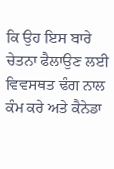ਕਿ ਉਹ ਇਸ ਬਾਰੇ ਚੇਤਨਾ ਫੈਲਾਉਣ ਲਈ ਵਿਵਸਥਤ ਢੰਗ ਨਾਲ ਕੰਮ ਕਰੇ ਅਤੇ ਕੈਨੇਡਾ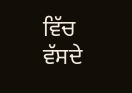ਵਿੱਚ ਵੱਸਦੇ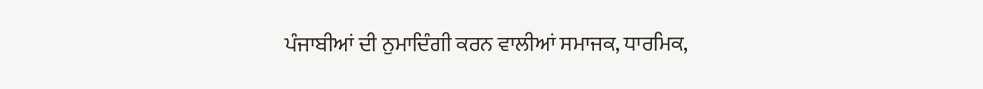ਪੰਜਾਬੀਆਂ ਦੀ ਨੁਮਾਦਿੰਗੀ ਕਰਨ ਵਾਲੀਆਂ ਸਮਾਜਕ, ਧਾਰਮਿਕ,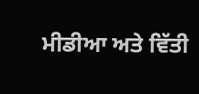ਮੀਡੀਆ ਅਤੇ ਵਿੱਤੀ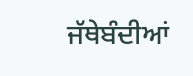ਜੱਥੇਬੰਦੀਆਂ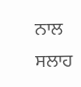ਨਾਲ ਸਲਾਹ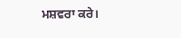ਮਸ਼ਵਰਾ ਕਰੇ।